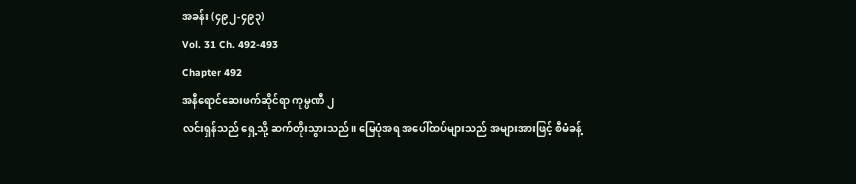အခန်း (၄၉၂-၄၉၃)
Vol. 31 Ch. 492-493
Chapter 492
အနီရောင်ဆေးဖက်ဆိုင်ရာ ကုမ္ပဏီ ၂
လင်းရှန်သည် ရှေ့သို့ ဆက်တိုးသွားသည်။ မြေပုံအရ အပေါ်ထပ်များသည် အများအားဖြင့် စီမံခန့်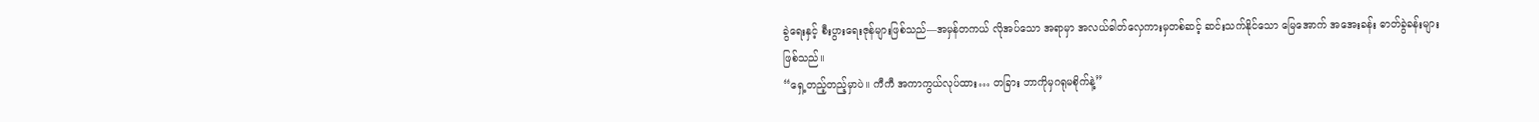ခွဲရေးနှင့် စီးပွားရေးဇုန်များဖြစ်သည်—အမှန်တကယ် လိုအပ်သော အရာမှာ အလယ်ဓါတ်လှေကားမှတစ်ဆင့် ဆင်းသက်နိုင်သော မြေအောက် အအေးခန်း ဓာတ်ခွဲခန်းများ ဖြစ်သည်။
“ရှေ့တည့်တည့်မှာပဲ။ ကီကီ အကာကွယ်လုပ်ထား… တခြား ဘာကိုမှဂရုမစိုက်နဲ့”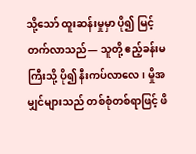သို့သော် ထူးဆန်းမှုမှာ ပို၍ မြင့်တက်လာသည်— သူတို့ ဧည့်ခန်းမကြီးသို့ ပို၍ နီးကပ်လာလေ၊ မှိုအမျှင်များသည် တစ်စုံတစ်ရာဖြင့် ဖိ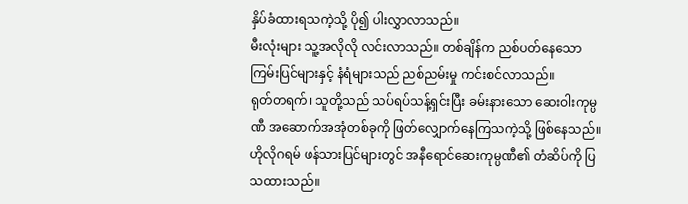နှိပ်ခံထားရသကဲ့သို့ ပို၍ ပါးလွှာလာသည်။
မီးလုံးများ သူ့အလိုလို လင်းလာသည်။ တစ်ချိန်က ညစ်ပတ်နေသော ကြမ်းပြင်များနှင့် နံရံများသည် ညစ်ညမ်းမှု ကင်းစင်လာသည်။
ရုတ်တရက်၊ သူတို့သည် သပ်ရပ်သန့်ရှင်းပြီး ခမ်းနားသော ဆေးဝါးကုမ္ပဏီ အဆောက်အအုံတစ်ခုကို ဖြတ်လျှောက်နေကြသကဲ့သို့ ဖြစ်နေသည်။ ဟိုလိုဂရမ် ဖန်သားပြင်များတွင် အနီရောင်ဆေးကုမ္ပဏီ၏ တံဆိပ်ကို ပြသထားသည်။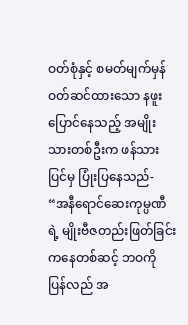ဝတ်စုံနှင့် စမတ်မျက်မှန် ဝတ်ဆင်ထားသော နဖူးပြောင်နေသည့် အမျိုးသားတစ်ဦးက ဖန်သားပြင်မှ ပြုံးပြနေသည်-
“အနီရောင်ဆေးကုမ္ပဏီရဲ့ မျိုးဗီဇတည်းဖြတ်ခြင်းကနေတစ်ဆင့် ဘဝကို ပြန်လည် အ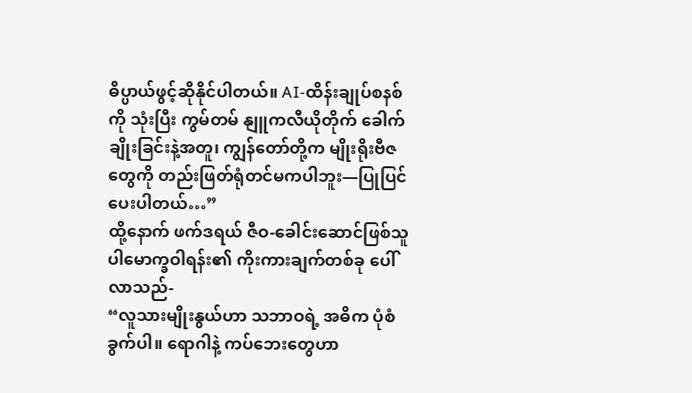ဓိပ္ပာယ်ဖွင့်ဆိုနိုင်ပါတယ်။ AI-ထိန်းချုပ်စနစ်ကို သုံးပြီး ကွမ်တမ် နျူကလီယိုတိုက် ခေါက်ချိုးခြင်းနဲ့အတူ၊ ကျွန်တော်တို့က မျိုးရိုးဗီဇတွေကို တည်းဖြတ်ရုံတင်မကပါဘူး—ပြုပြင်ပေးပါတယ်…”
ထို့နောက် ဖက်ဒရယ် ဇီဝ-ခေါင်းဆောင်ဖြစ်သူ ပါမောက္ခဝါရန်း၏ ကိုးကားချက်တစ်ခု ပေါ်လာသည်-
“လူသားမျိုးနွယ်ဟာ သဘာဝရဲ့ အဓိက ပုံစံခွက်ပါ။ ရောဂါနဲ့ ကပ်ဘေးတွေဟာ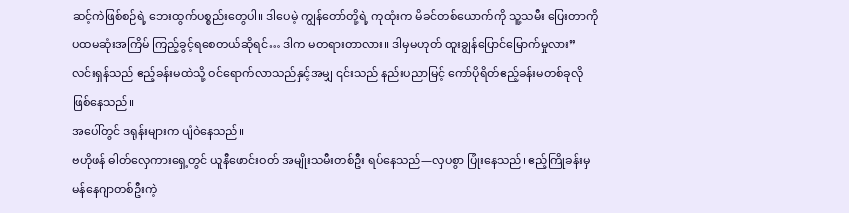ဆင့်ကဲဖြစ်စဉ်ရဲ့ ဘေးထွက်ပစ္စည်းတွေပါ။ ဒါပေမဲ့ ကျွန်တော်တို့ရဲ့ ကုထုံးက မိခင်တစ်ယောက်ကို သူ့သမီး ပြေးတာကို ပထမဆုံးအကြိမ် ကြည့်ခွင့်ရစေတယ်ဆိုရင်… ဒါက မတရားတာလား။ ဒါမှမဟုတ် ထူးချွန်ပြောင်မြောက်မှုလား”
လင်းရှန်သည် ဧည့်ခန်းမထဲသို့ ဝင်ရောက်လာသည်နှင့်အမျှ ၎င်းသည် နည်းပညာမြင့် ကော်ပိုရိတ်ဧည့်ခန်းမတစ်ခုလို ဖြစ်နေသည်။
အပေါ်တွင် ဒရုန်းများက ပျံဝဲနေသည်။
ဗဟိုဖန် ဓါတ်လှေကားရှေ့တွင် ယူနီဖောင်းဝတ် အမျိုးသမီးတစ်ဦး ရပ်နေသည်—လှပစွာ ပြုံးနေသည်၊ ဧည့်ကြိုခန်းမှ မန်နေဂျာတစ်ဦးကဲ့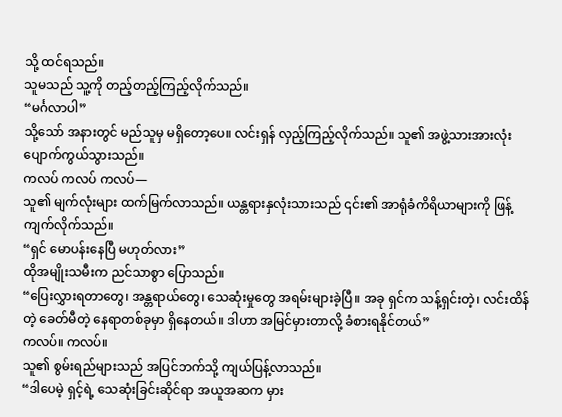သို့ ထင်ရသည်။
သူမသည် သူ့ကို တည့်တည့်ကြည့်လိုက်သည်။
“မင်္ဂလာပါ”
သို့သော် အနားတွင် မည်သူမှ မရှိတော့ပေ။ လင်းရှန် လှည့်ကြည့်လိုက်သည်။ သူ၏ အဖွဲ့သားအားလုံး ပျောက်ကွယ်သွားသည်။
ကလပ် ကလပ် ကလပ်—
သူ၏ မျက်လုံးများ ထက်မြက်လာသည်။ ယန္တရားနှလုံးသားသည် ၎င်း၏ အာရုံခံကိရိယာများကို ဖြန့်ကျက်လိုက်သည်။
“ရှင် မောပန်းနေပြီ မဟုတ်လား”
ထိုအမျိုးသမီးက ညင်သာစွာ ပြောသည်။
“ပြေးလွှားရတာတွေ၊ အန္တရာယ်တွေ၊ သေဆုံးမှုတွေ အရမ်းများခဲ့ပြီ။ အခု ရှင်က သန့်ရှင်းတဲ့၊ လင်းထိန်တဲ့ ခေတ်မီတဲ့ နေရာတစ်ခုမှာ ရှိနေတယ်။ ဒါဟာ အမြင်မှားတာလို့ ခံစားရနိုင်တယ်”
ကလပ်။ ကလပ်။
သူ၏ စွမ်းရည်များသည် အပြင်ဘက်သို့ ကျယ်ပြန့်လာသည်။
“ဒါပေမဲ့ ရှင့်ရဲ့ သေဆုံးခြင်းဆိုင်ရာ အယူအဆက မှား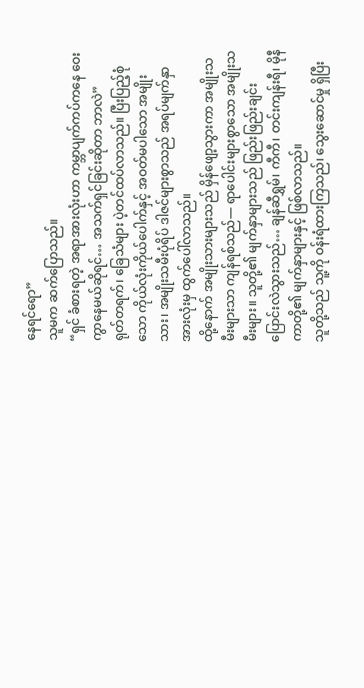နေရင်ရော”
သူမက ဆက်ပြောသည်။
“ရှင် ခံစားရတဲ့ အရာအားလုံးဟာ ကမ္ဘာပျက်ကပ်ကနေ ဝေးကွာနေမယ်ဆိုရင်… အသက်ရှင်ခြင်းဆိုတာ ဘာလဲ”
ရုတ်တရက်၊ ခြေသံများ ပဲ့တင်ထပ်လာသည်။ ပြီးပြည့်စုံသော ကိုယ်လုံးကိုယ်ပေါက်နှင့် အဝတ်မပါသော အမျိုးသား၊ အမျိုးသမီးပုံရိပ် ဒါဇင်များစွာသည် အရပ်မျက်နှာ အားလုံးမှ ထွက်ပေါ်လာသည်။
ထို့နောက် အမျိုးသားများသည် မှိန်ဖျော့သွားကာ အမျိုးသမီးများသာ ကျန်ရစ်သည်— ရာပေါင်းများစွာသော အမျိုးသမီးများ။ သူတို့၏ မျက်နှာများသည် ဖြည်းဖြည်းချင်း ပြောင်းလဲသွားသည်… ချန်ဆီရွှမ်၊ ကီကီ၊ တင်းကျန်းရီ၊ မိုနီကာတို့၏ မျက်နှာများနှင့် ဖြစ်လာသည်။
သူတို့သည် သူ့ကို ဝန်းရံထားကြသည်၊ သွေးဆောင်မှု ရှိပြီး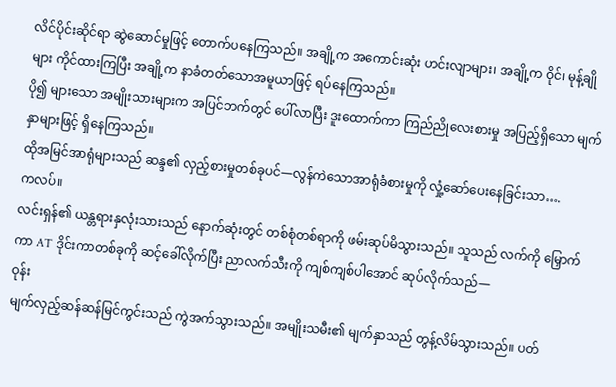လိင်ပိုင်းဆိုင်ရာ ဆွဲဆောင်မှုဖြင့် တောက်ပနေကြသည်။ အချို့က အကောင်းဆုံး ဟင်းလျာများ၊ အချို့က ဝိုင်၊ မုန့်ချိုများ ကိုင်ထားကြပြီး အချို့က နာခံတတ်သောအမူယာဖြင့် ရပ်နေကြသည်။
ပို၍ များသော အမျိုးသားများက အပြင်ဘက်တွင် ပေါ်လာပြီး ဒူးထောက်ကာ ကြည်ညိုလေးစားမှု အပြည့်ရှိသော မျက်နှာများဖြင့် ရှိနေကြသည်။
ထိုအမြင်အာရုံများသည် ဆန္ဒ၏ လှည့်စားမှုတစ်ခုပင်—လွန်ကဲသောအာရုံခံစားမှုကို လှုံ့ဆော်ပေးနေခြင်းသာ….
ကလပ်။
လင်းရှန်၏ ယန္တရားနှလုံးသားသည် နောက်ဆုံးတွင် တစ်စုံတစ်ရာကို ဖမ်းဆုပ်မိသွားသည်။ သူသည် လက်ကို မြှောက်ကာ AT ဒိုင်းကာတစ်ခုကို ဆင့်ခေါ်လိုက်ပြီး ညာလက်သီးကို ကျစ်ကျစ်ပါအောင် ဆုပ်လိုက်သည်—
ဝုန်း
မျက်လှည့်ဆန်ဆန်မြင်ကွင်းသည် ကွဲအက်သွားသည်။ အမျိုးသမီး၏ မျက်နှာသည် တွန့်လိမ်သွားသည်။ ပတ်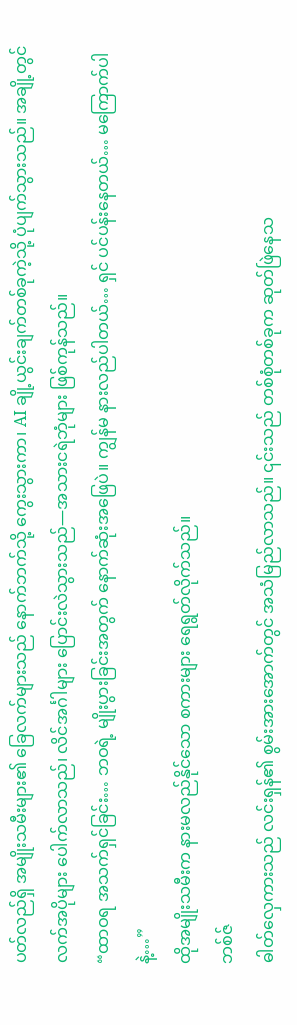ပတ်လည်ရှိ အမျိုးသမီးများ၏ ခြေလက်များသည် နောက်ဘက်သို့ ကွေးသွားကာ၊ AI ချို့ယွင်းချက်တစ်ခုကဲ့သို့ ပုံပျက်သွားသည်။ အချို့တွင် လက်အပိုများ ပေါက်လာသည်၊ လိင်အင်္ဂါများ ပြောင်းလဲသွားသည်—အသားငရဲဘုံများ ဖြစ်ကုန်သည်။
“ထာဝရ အသက်ရှင်ခြင်း… ဘဝရဲ့ မျိုးပွားခြင်းအတွက် နောက်ဆုံးအဖြေပဲ။ ကျွန်မ နားလည်ပါတယ်… ရှင် ပင်ပန်းနေတယ်… မကြောက်ပါနဲ့…”
ထိုအမျိုးသမီးက နားမလည်နိုင်သော စကားများ ရေရွတ်လိုက်သည်။
ဘစ်ဇ်
ဓါတ်လှေကားသည် လင်းရှန်၏ စွမ်းအားအောက်တွင် အသံမြည်လာသည်။ ၎င်းသည် တစ်စုံတစ်ခုက ဆုတ်ဖြဲနေသ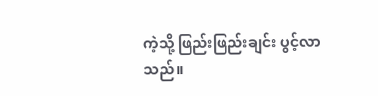ကဲ့သို့ ဖြည်းဖြည်းချင်း ပွင့်လာသည်။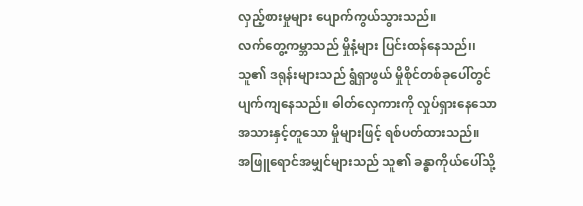လှည့်စားမှုများ ပျောက်ကွယ်သွားသည်။
လက်တွေ့ကမ္ဘာသည် မှိုနံ့များ ပြင်းထန်နေသည်၊၊ သူ၏ ဒရုန်းများသည် ရွံရှာဖွယ် မှိုစိုင်တစ်ခုပေါ်တွင် ပျက်ကျနေသည်။ ဓါတ်လှေကားကို လှုပ်ရှားနေသော အသားနှင့်တူသော မှိုများဖြင့် ရစ်ပတ်ထားသည်။
အဖြူရောင်အမျှင်များသည် သူ၏ ခန္ဓာကိုယ်ပေါ်သို့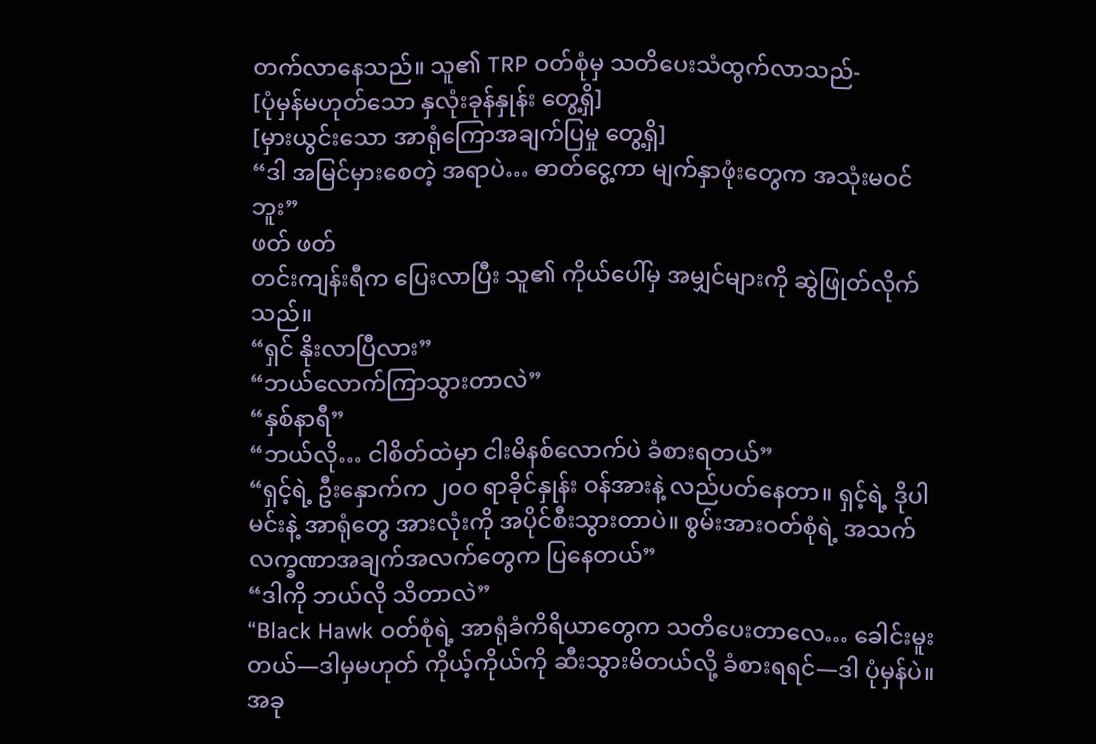တက်လာနေသည်။ သူ၏ TRP ဝတ်စုံမှ သတိပေးသံထွက်လာသည်-
[ပုံမှန်မဟုတ်သော နှလုံးခုန်နှုန်း တွေ့ရှိ]
[မှားယွင်းသော အာရုံကြောအချက်ပြမှု တွေ့ရှိ]
“ဒါ အမြင်မှားစေတဲ့ အရာပဲ… ဓာတ်ငွေ့ကာ မျက်နှာဖုံးတွေက အသုံးမဝင်ဘူး”
ဖတ် ဖတ်
တင်းကျန်းရီက ပြေးလာပြီး သူ၏ ကိုယ်ပေါ်မှ အမျှင်များကို ဆွဲဖြုတ်လိုက်သည်။
“ရှင် နိုးလာပြီလား”
“ဘယ်လောက်ကြာသွားတာလဲ”
“နှစ်နာရီ”
“ဘယ်လို… ငါစိတ်ထဲမှာ ငါးမိနစ်လောက်ပဲ ခံစားရတယ်”
“ရှင့်ရဲ့ ဦးနှောက်က ၂၀ဝ ရာခိုင်နှုန်း ဝန်အားနဲ့ လည်ပတ်နေတာ။ ရှင့်ရဲ့ ဒိုပါမင်းနဲ့ အာရုံတွေ အားလုံးကို အပိုင်စီးသွားတာပဲ။ စွမ်းအားဝတ်စုံရဲ့ အသက်လက္ခဏာအချက်အလက်တွေက ပြနေတယ်”
“ဒါကို ဘယ်လို သိတာလဲ”
“Black Hawk ဝတ်စုံရဲ့ အာရုံခံကိရိယာတွေက သတိပေးတာလေ… ခေါင်းမူးတယ်—ဒါမှမဟုတ် ကိုယ့်ကိုယ်ကို ဆီးသွားမိတယ်လို့ ခံစားရရင်—ဒါ ပုံမှန်ပဲ။ အခု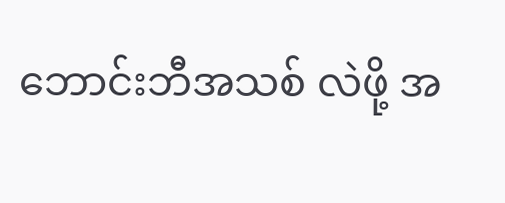ဘောင်းဘီအသစ် လဲဖို့ အ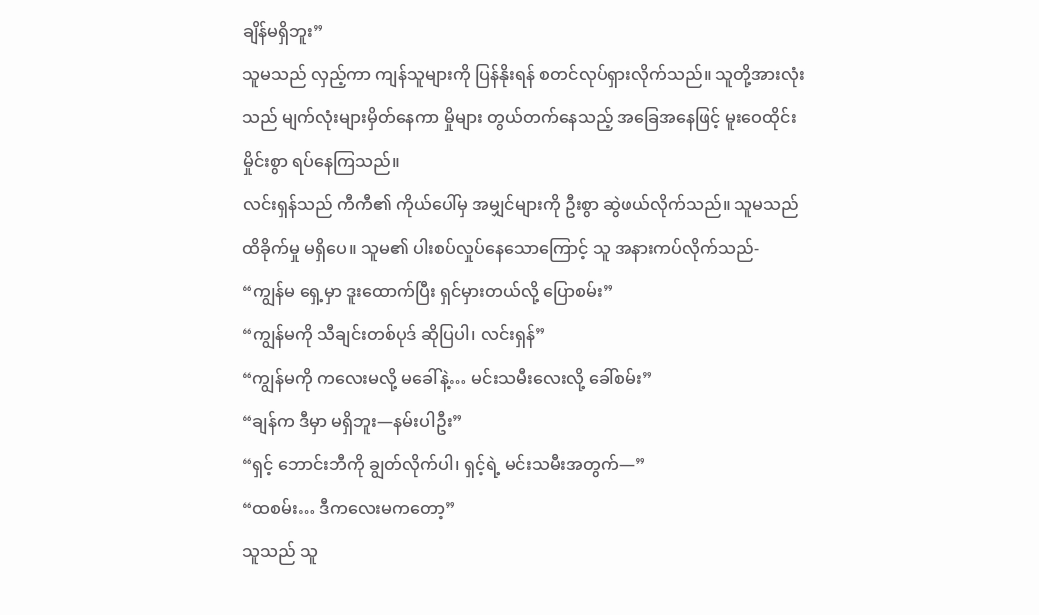ချိန်မရှိဘူး”
သူမသည် လှည့်ကာ ကျန်သူများကို ပြန်နိုးရန် စတင်လုပ်ရှားလိုက်သည်။ သူတို့အားလုံးသည် မျက်လုံးများမှိတ်နေကာ မှိုများ တွယ်တက်နေသည့် အခြေအနေဖြင့် မူးဝေထိုင်းမှိုင်းစွာ ရပ်နေကြသည်။
လင်းရှန်သည် ကီကီ၏ ကိုယ်ပေါ်မှ အမျှင်များကို ဦးစွာ ဆွဲဖယ်လိုက်သည်။ သူမသည် ထိခိုက်မှု မရှိပေ။ သူမ၏ ပါးစပ်လှုပ်နေသောကြောင့် သူ အနားကပ်လိုက်သည်-
“ကျွန်မ ရှေ့မှာ ဒူးထောက်ပြီး ရှင်မှားတယ်လို့ ပြောစမ်း”
“ကျွန်မကို သီချင်းတစ်ပုဒ် ဆိုပြပါ၊ လင်းရှန်”
“ကျွန်မကို ကလေးမလို့ မခေါ်နဲ့… မင်းသမီးလေးလို့ ခေါ်စမ်း”
“ချန်က ဒီမှာ မရှိဘူး—နမ်းပါဦး”
“ရှင့် ဘောင်းဘီကို ချွတ်လိုက်ပါ၊ ရှင့်ရဲ့ မင်းသမီးအတွက်—”
“ထစမ်း… ဒီကလေးမကတော့”
သူသည် သူ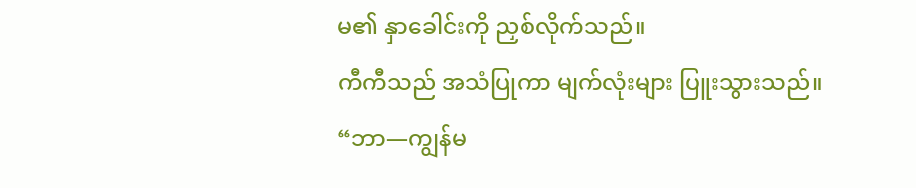မ၏ နှာခေါင်းကို ညှစ်လိုက်သည်။
ကီကီသည် အသံပြုကာ မျက်လုံးများ ပြူးသွားသည်။
“ဘာ—ကျွန်မ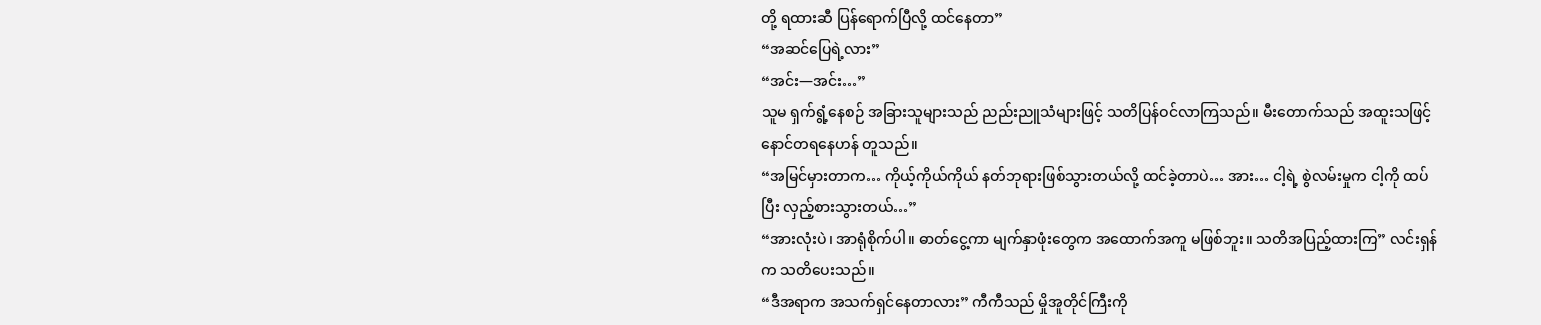တို့ ရထားဆီ ပြန်ရောက်ပြီလို့ ထင်နေတာ”
“အဆင်ပြေရဲ့လား”
“အင်း—အင်း…”
သူမ ရှက်ရွံ့နေစဉ် အခြားသူများသည် ညည်းညူသံများဖြင့် သတိပြန်ဝင်လာကြသည်။ မီးတောက်သည် အထူးသဖြင့် နောင်တရနေဟန် တူသည်။
“အမြင်မှားတာက… ကိုယ့်ကိုယ်ကိုယ် နတ်ဘုရားဖြစ်သွားတယ်လို့ ထင်ခဲ့တာပဲ… အား… ငါ့ရဲ့ စွဲလမ်းမှုက ငါ့ကို ထပ်ပြီး လှည့်စားသွားတယ်…”
“အားလုံးပဲ၊ အာရုံစိုက်ပါ။ ဓာတ်ငွေ့ကာ မျက်နှာဖုံးတွေက အထောက်အကူ မဖြစ်ဘူး။ သတိအပြည့်ထားကြ” လင်းရှန်က သတိပေးသည်။
“ဒီအရာက အသက်ရှင်နေတာလား” ကီကီသည် မှိုအူတိုင်ကြီးကို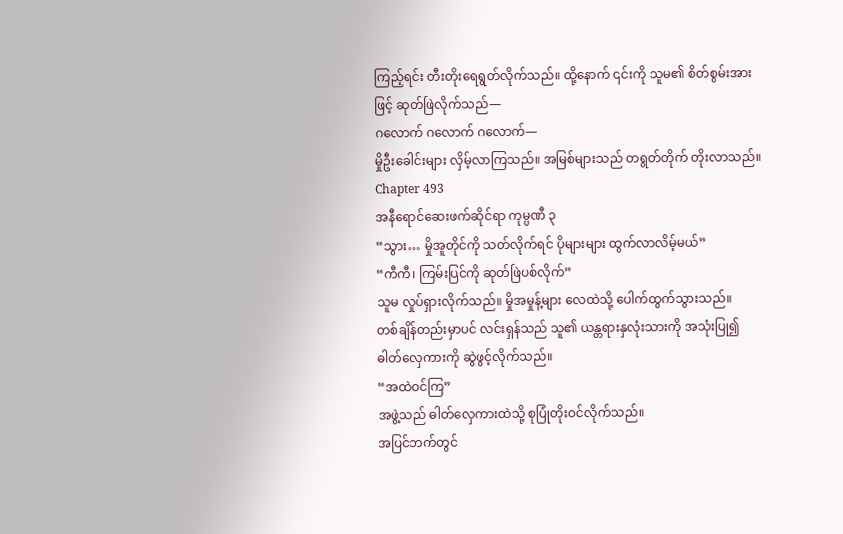ကြည့်ရင်း တီးတိုးရေရွတ်လိုက်သည်။ ထို့နောက် ၎င်းကို သူမ၏ စိတ်စွမ်းအားဖြင့် ဆုတ်ဖြဲလိုက်သည်—
ဂလောက် ဂလောက် ဂလောက်—
မှိုဦးခေါင်းများ လှိမ့်လာကြသည်။ အမြစ်များသည် တရွတ်တိုက် တိုးလာသည်။
Chapter 493
အနီရောင်ဆေးဖက်ဆိုင်ရာ ကုမ္ပဏီ ၃
“သွား… မှိုအူတိုင်ကို သတ်လိုက်ရင် ပိုများများ ထွက်လာလိမ့်မယ်”
“ကီကီ၊ ကြမ်းပြင်ကို ဆုတ်ဖြဲပစ်လိုက်”
သူမ လှုပ်ရှားလိုက်သည်။ မှိုအမှုန့်များ လေထဲသို့ ပေါက်ထွက်သွားသည်။
တစ်ချိန်တည်းမှာပင် လင်းရှန်သည် သူ၏ ယန္တရားနှလုံးသားကို အသုံးပြု၍ ဓါတ်လှေကားကို ဆွဲဖွင့်လိုက်သည်။
“အထဲဝင်ကြ”
အဖွဲ့သည် ဓါတ်လှေကားထဲသို့ စုပြုံတိုးဝင်လိုက်သည်။
အပြင်ဘက်တွင်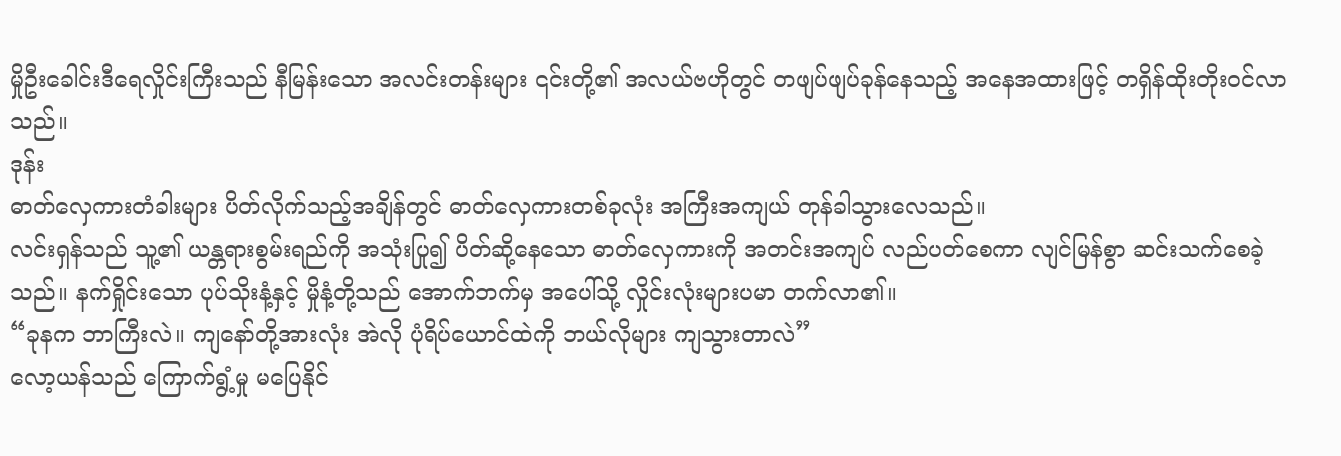မှိုဦးခေါင်းဒီရေလှိုင်းကြီးသည် နီမြန်းသော အလင်းတန်းများ ၎င်းတို့၏ အလယ်ဗဟိုတွင် တဖျပ်ဖျပ်ခုန်နေသည့် အနေအထားဖြင့် တရှိန်ထိုးတိုးဝင်လာသည်။
ဒုန်း
ဓာတ်လှေကားတံခါးများ ပိတ်လိုက်သည့်အချိန်တွင် ဓာတ်လှေကားတစ်ခုလုံး အကြီးအကျယ် တုန်ခါသွားလေသည်။
လင်းရှန်သည် သူ့၏ ယန္တရားစွမ်းရည်ကို အသုံးပြု၍ ပိတ်ဆို့နေသော ဓာတ်လှေကားကို အတင်းအကျပ် လည်ပတ်စေကာ လျင်မြန်စွာ ဆင်းသက်စေခဲ့သည်။ နက်ရှိုင်းသော ပုပ်သိုးနံ့နှင့် မှိုနံ့တို့သည် အောက်ဘက်မှ အပေါ်သို့ လှိုင်းလုံးများပမာ တက်လာ၏။
“ခုနက ဘာကြီးလဲ။ ကျနော်တို့အားလုံး အဲလို ပုံရိပ်ယောင်ထဲကို ဘယ်လိုများ ကျသွားတာလဲ”
လော့ယန်သည် ကြောက်ရွံ့မှု မပြေနိုင်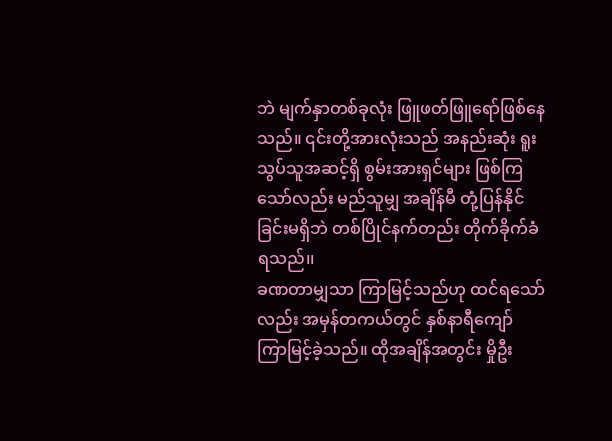ဘဲ မျက်နှာတစ်ခုလုံး ဖြူဖတ်ဖြူရော်ဖြစ်နေသည်။ ၎င်းတို့အားလုံးသည် အနည်းဆုံး ရူးသွပ်သူအဆင့်ရှိ စွမ်းအားရှင်များ ဖြစ်ကြသော်လည်း မည်သူမျှ အချိန်မီ တုံ့ပြန်နိုင်ခြင်းမရှိဘဲ တစ်ပြိုင်နက်တည်း တိုက်ခိုက်ခံရသည်၊၊
ခဏတာမျှသာ ကြာမြင့်သည်ဟု ထင်ရသော်လည်း အမှန်တကယ်တွင် နှစ်နာရီကျော် ကြာမြင့်ခဲ့သည်။ ထိုအချိန်အတွင်း မှိုဦး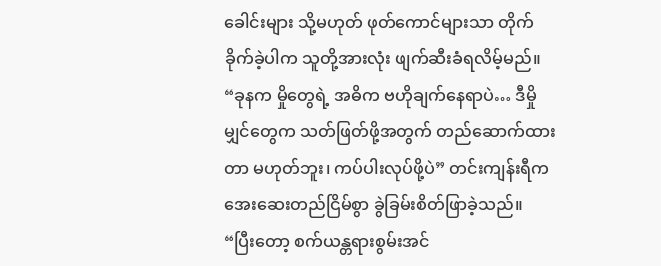ခေါင်းများ သို့မဟုတ် ဖုတ်ကောင်များသာ တိုက်ခိုက်ခဲ့ပါက သူတို့အားလုံး ဖျက်ဆီးခံရလိမ့်မည်။
“ခုနက မှိုတွေရဲ့ အဓိက ဗဟိုချက်နေရာပဲ… ဒီမှိုမျှင်တွေက သတ်ဖြတ်ဖို့အတွက် တည်ဆောက်ထားတာ မဟုတ်ဘူး၊ ကပ်ပါးလုပ်ဖို့ပဲ” တင်းကျန်းရီက အေးဆေးတည်ငြိမ်စွာ ခွဲခြမ်းစိတ်ဖြာခဲ့သည်။
“ပြီးတော့ စက်ယန္တရားစွမ်းအင်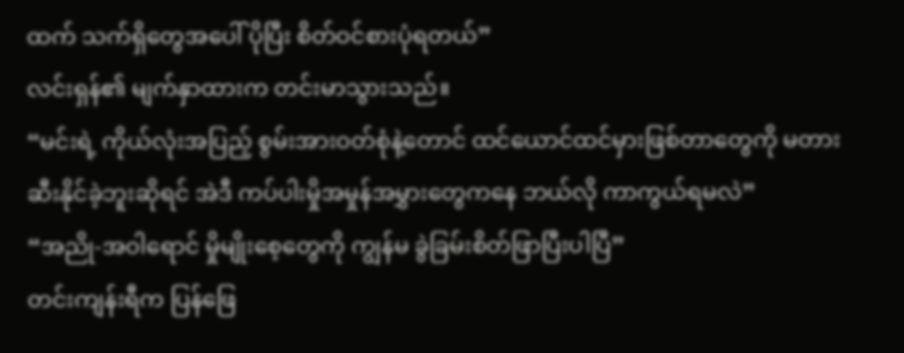ထက် သက်ရှိတွေအပေါ် ပိုပြီး စိတ်ဝင်စားပုံရတယ်”
လင်းရှန်၏ မျက်နှာထားက တင်းမာသွားသည်။
“မင်းရဲ့ ကိုယ်လုံးအပြည့် စွမ်းအားဝတ်စုံနဲ့တောင် ထင်ယောင်ထင်မှားဖြစ်တာတွေကို မတားဆီးနိုင်ခဲ့ဘူးဆိုရင် အဲဒီ ကပ်ပါးမှိုအမှုန်အမွှားတွေကနေ ဘယ်လို ကာကွယ်ရမလဲ”
“အညို-အဝါရောင် မှိုမျိုးစေ့တွေကို ကျွန်မ ခွဲခြမ်းစိတ်ဖြာပြီးပါပြီ”
တင်းကျန်းရီက ပြန်ဖြေ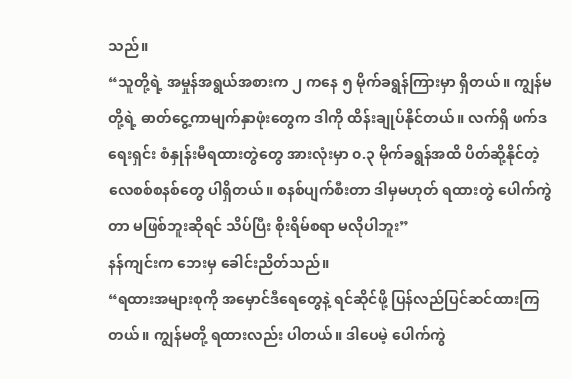သည်။
“သူတို့ရဲ့ အမှုန်အရွယ်အစားက ၂ ကနေ ၅ မိုက်ခရွန်ကြားမှာ ရှိတယ်။ ကျွန်မတို့ရဲ့ ဓာတ်ငွေ့ကာမျက်နှာဖုံးတွေက ဒါကို ထိန်းချုပ်နိုင်တယ်။ လက်ရှိ ဖက်ဒရေးရှင်း စံနှုန်းမီရထားတွဲတွေ အားလုံးမှာ ၀.၃ မိုက်ခရွန်အထိ ပိတ်ဆို့နိုင်တဲ့ လေစစ်စနစ်တွေ ပါရှိတယ်။ စနစ်ပျက်စီးတာ ဒါမှမဟုတ် ရထားတွဲ ပေါက်ကွဲတာ မဖြစ်ဘူးဆိုရင် သိပ်ပြီး စိုးရိမ်စရာ မလိုပါဘူး”
နန်ကျင်းက ဘေးမှ ခေါင်းညိတ်သည်။
“ရထားအများစုကို အမှောင်ဒီရေတွေနဲ့ ရင်ဆိုင်ဖို့ ပြန်လည်ပြင်ဆင်ထားကြတယ်။ ကျွန်မတို့ ရထားလည်း ပါတယ်။ ဒါပေမဲ့ ပေါက်ကွဲ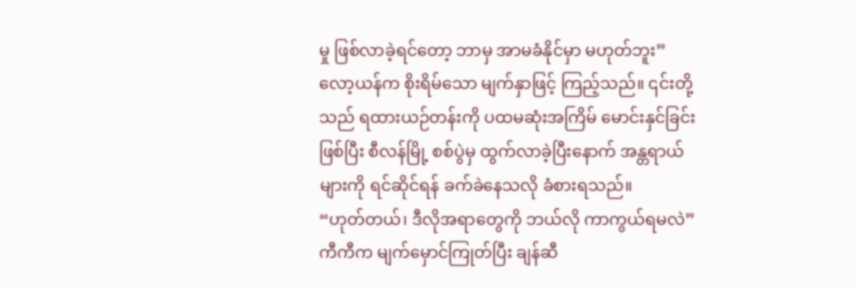မှု ဖြစ်လာခဲ့ရင်တော့ ဘာမှ အာမခံနိုင်မှာ မဟုတ်ဘူး”
လော့ယန်က စိုးရိမ်သော မျက်နှာဖြင့် ကြည့်သည်။ ၎င်းတို့သည် ရထားယဉ်တန်းကို ပထမဆုံးအကြိမ် မောင်းနှင်ခြင်းဖြစ်ပြီး စီလန်မြို့ စစ်ပွဲမှ ထွက်လာခဲ့ပြီးနောက် အန္တရာယ်များကို ရင်ဆိုင်ရန် ခက်ခဲနေသလို ခံစားရသည်။
“ဟုတ်တယ်၊ ဒီလိုအရာတွေကို ဘယ်လို ကာကွယ်ရမလဲ”
ကီကီက မျက်မှောင်ကြုတ်ပြီး ချန်ဆီ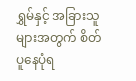ရွှမ်နှင့် အခြားသူများအတွက် စိတ်ပူနေပုံရ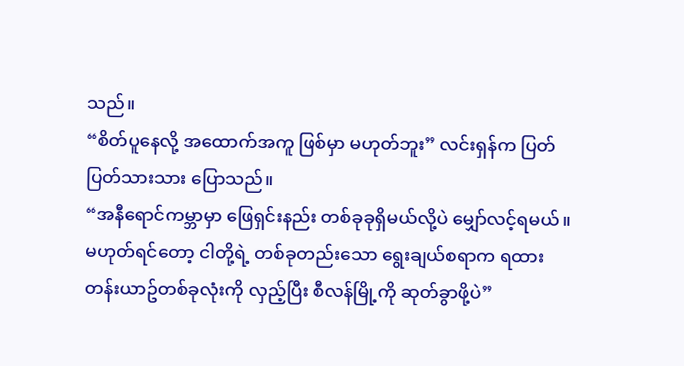သည်။
“စိတ်ပူနေလို့ အထောက်အကူ ဖြစ်မှာ မဟုတ်ဘူး” လင်းရှန်က ပြတ်ပြတ်သားသား ပြောသည်။
“အနီရောင်ကမ္ဘာမှာ ဖြေရှင်းနည်း တစ်ခုခုရှိမယ်လို့ပဲ မျှော်လင့်ရမယ်။ မဟုတ်ရင်တော့ ငါတို့ရဲ့ တစ်ခုတည်းသော ရွေးချယ်စရာက ရထားတန်းယာဥ်တစ်ခုလုံးကို လှည့်ပြီး စီလန်မြို့ကို ဆုတ်ခွာဖို့ပဲ”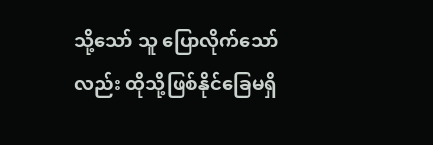သို့သော် သူ ပြောလိုက်သော်လည်း ထိုသို့ဖြစ်နိုင်ခြေမရှိ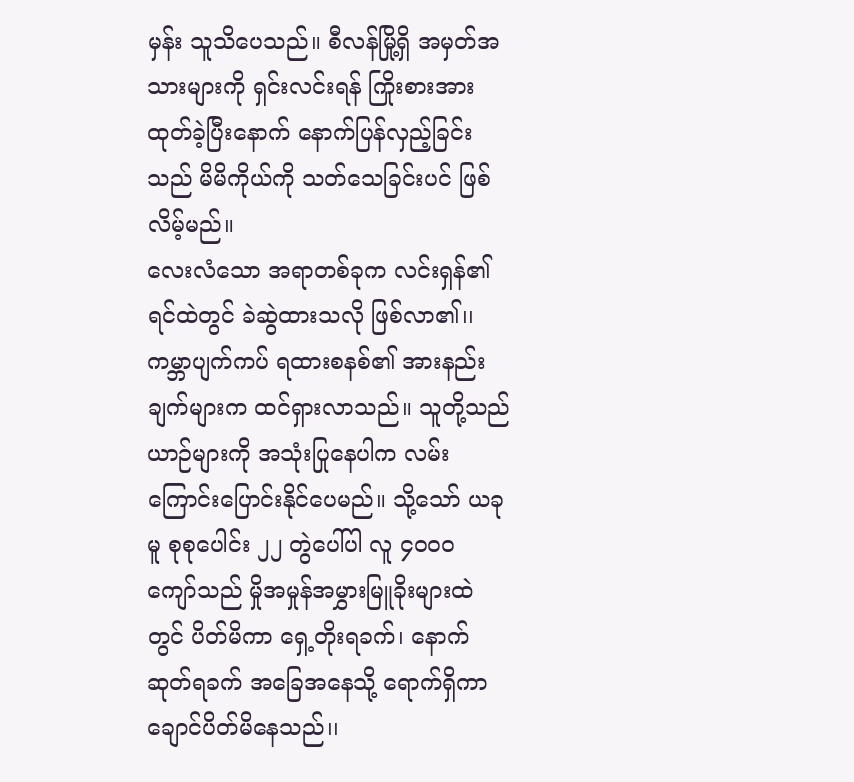မှန်း သူသိပေသည်။ စီလန်မြို့ရှိ အမှတ်အသားများကို ရှင်းလင်းရန် ကြိုးစားအားထုတ်ခဲ့ပြီးနောက် နောက်ပြန်လှည့်ခြင်းသည် မိမိကိုယ်ကို သတ်သေခြင်းပင် ဖြစ်လိမ့်မည်။
လေးလံသော အရာတစ်ခုက လင်းရှန်၏ ရင်ထဲတွင် ခဲဆွဲထားသလို ဖြစ်လာ၏၊၊
ကမ္ဘာပျက်ကပ် ရထားစနစ်၏ အားနည်းချက်များက ထင်ရှားလာသည်။ သူတို့သည် ယာဉ်များကို အသုံးပြုနေပါက လမ်းကြောင်းပြောင်းနိုင်ပေမည်။ သို့သော် ယခုမူ စုစုပေါင်း ၂၂ တွဲပေါ်ပါ လူ ၄၀၀၀ ကျော်သည် မှိုအမှုန်အမွှားမြူခိုးများထဲတွင် ပိတ်မိကာ ရှေ့တိုးရခက်၊ နောက်ဆုတ်ရခက် အခြေအနေသို့ ရောက်ရှိကာ ချောင်ပိတ်မိနေသည်၊၊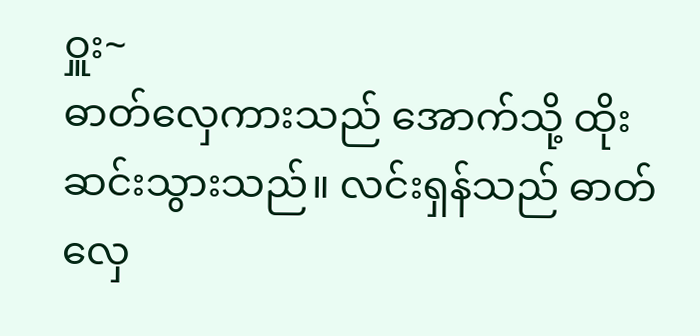ဝှူး~
ဓာတ်လှေကားသည် အောက်သို့ ထိုးဆင်းသွားသည်။ လင်းရှန်သည် ဓာတ်လှေ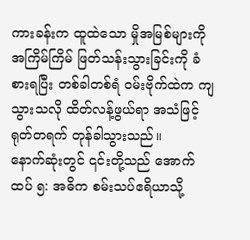ကားခန်းက ထူထဲသော မှိုအမြစ်များကို အကြိမ်ကြိမ် ဖြတ်သန်းသွားခြင်းကို ခံစားရပြီး တစ်ခါတစ်ရံ ဝမ်းဗိုက်ထဲက ကျသွားသလို ထိတ်လန့်ဖွယ်ရာ အသံဖြင့် ရုတ်တရက် တုန်ခါသွားသည်။
နောက်ဆုံးတွင် ၎င်းတို့သည် အောက်ထပ် ၅: အဓိက စမ်းသပ်ဧရိယာသို့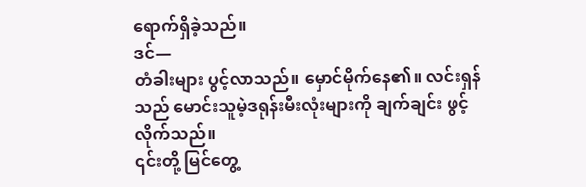ရောက်ရှိခဲ့သည်။
ဒင်—
တံခါးများ ပွင့်လာသည်။ မှောင်မိုက်နေ၏။ လင်းရှန်သည် မောင်းသူမဲ့ဒရုန်းမီးလုံးများကို ချက်ချင်း ဖွင့်လိုက်သည်။
၎င်းတို့ မြင်တွေ့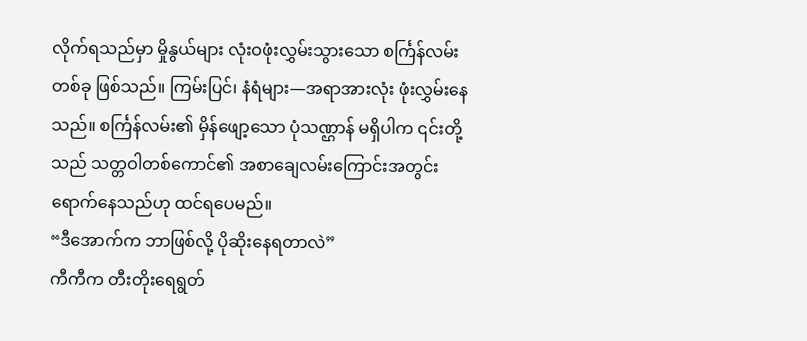လိုက်ရသည်မှာ မှိုနွယ်များ လုံးဝဖုံးလွှမ်းသွားသော စင်္ကြန်လမ်းတစ်ခု ဖြစ်သည်။ ကြမ်းပြင်၊ နံရံများ—အရာအားလုံး ဖုံးလွှမ်းနေသည်။ စင်္ကြန်လမ်း၏ မှိန်ဖျော့သော ပုံသဏ္ဌာန် မရှိပါက ၎င်းတို့သည် သတ္တဝါတစ်ကောင်၏ အစာချေလမ်းကြောင်းအတွင်း ရောက်နေသည်ဟု ထင်ရပေမည်။
“ဒီအောက်က ဘာဖြစ်လို့ ပိုဆိုးနေရတာလဲ”
ကီကီက တီးတိုးရေရွတ်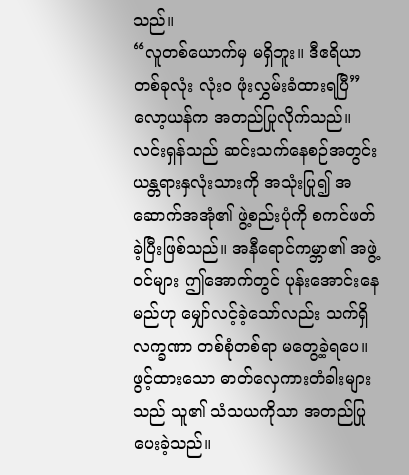သည်။
“လူတစ်ယောက်မှ မရှိဘူး။ ဒီဧရိယာတစ်ခုလုံး လုံးဝ ဖုံးလွှမ်းခံထားရပြီ”
လော့ယန်က အတည်ပြုလိုက်သည်။
လင်းရှန်သည် ဆင်းသက်နေစဉ်အတွင်း ယန္တရားနှလုံးသားကို အသုံးပြု၍ အဆောက်အအုံ၏ ဖွဲ့စည်းပုံကို စကင်ဖတ်ခဲ့ပြီးဖြစ်သည်။ အနီရောင်ကမ္ဘာ၏ အဖွဲ့ဝင်များ ဤအောက်တွင် ပုန်းအောင်းနေမည်ဟု မျှော်လင့်ခဲ့သော်လည်း သက်ရှိလက္ခဏာ တစ်စုံတစ်ရာ မတွေ့ခဲ့ရပေ။ ဖွင့်ထားသော ဓာတ်လှေကားတံခါးများသည် သူ၏ သံသယကိုသာ အတည်ပြုပေးခဲ့သည်။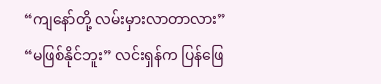“ကျနော်တို့ လမ်းမှားလာတာလား”
“မဖြစ်နိုင်ဘူး” လင်းရှန်က ပြန်ဖြေ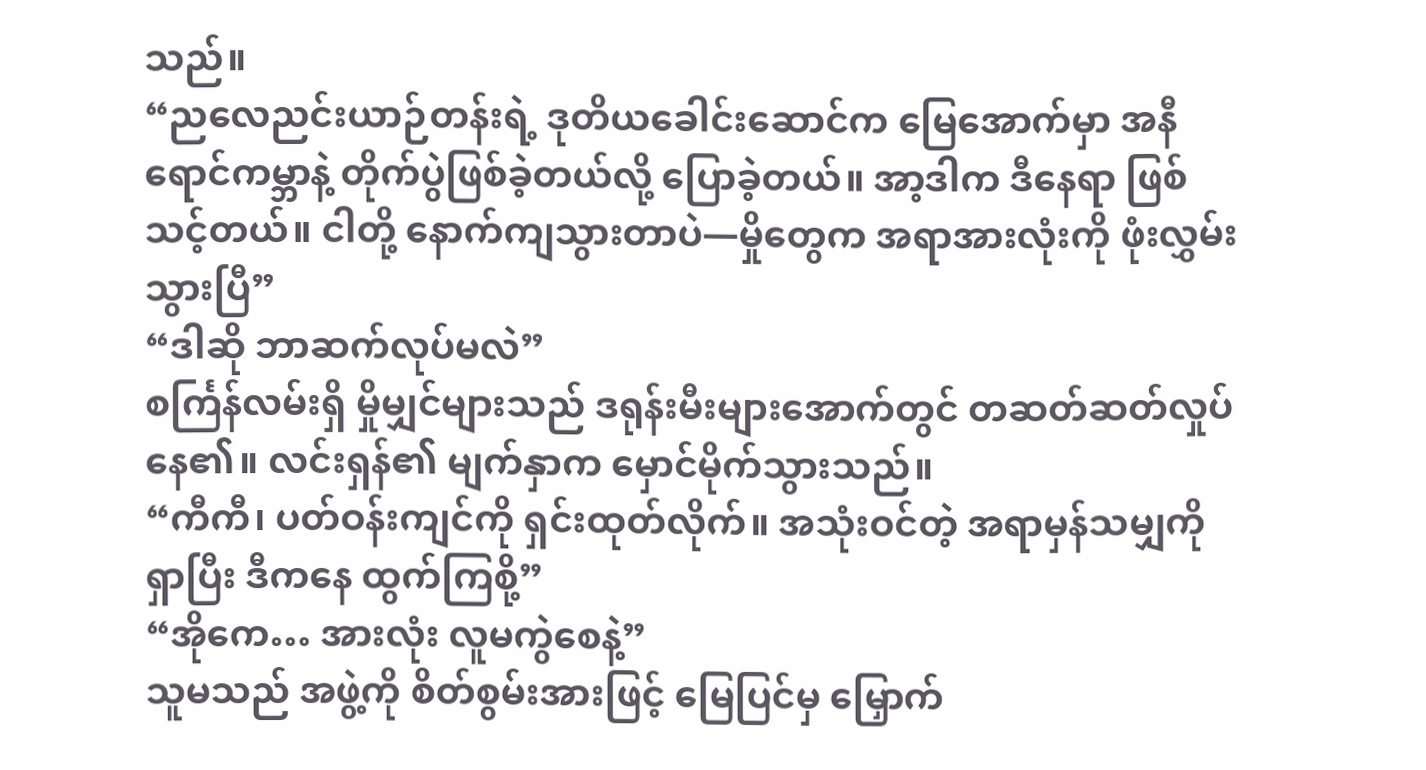သည်။
“ညလေညင်းယာဉ်တန်းရဲ့ ဒုတိယခေါင်းဆောင်က မြေအောက်မှာ အနီရောင်ကမ္ဘာနဲ့ တိုက်ပွဲဖြစ်ခဲ့တယ်လို့ ပြောခဲ့တယ်။ အာ့ဒါက ဒီနေရာ ဖြစ်သင့်တယ်။ ငါတို့ နောက်ကျသွားတာပဲ—မှိုတွေက အရာအားလုံးကို ဖုံးလွှမ်းသွားပြီ”
“ဒါဆို ဘာဆက်လုပ်မလဲ”
စင်္ကြန်လမ်းရှိ မှိုမျှင်များသည် ဒရုန်းမီးများအောက်တွင် တဆတ်ဆတ်လှုပ်နေ၏။ လင်းရှန်၏ မျက်နှာက မှောင်မိုက်သွားသည်။
“ကီကီ၊ ပတ်ဝန်းကျင်ကို ရှင်းထုတ်လိုက်။ အသုံးဝင်တဲ့ အရာမှန်သမျှကို ရှာပြီး ဒီကနေ ထွက်ကြစို့”
“အိုကေ… အားလုံး လူမကွဲစေနဲ့”
သူမသည် အဖွဲ့ကို စိတ်စွမ်းအားဖြင့် မြေပြင်မှ မြှောက်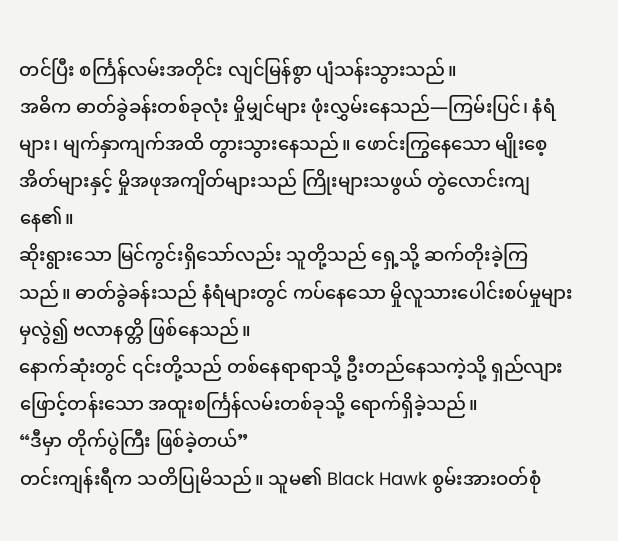တင်ပြီး စင်္ကြန်လမ်းအတိုင်း လျင်မြန်စွာ ပျံသန်းသွားသည်။
အဓိက ဓာတ်ခွဲခန်းတစ်ခုလုံး မှိုမျှင်များ ဖုံးလွှမ်းနေသည်—ကြမ်းပြင်၊ နံရံများ၊ မျက်နှာကျက်အထိ တွားသွားနေသည်။ ဖောင်းကြွနေသော မျိုးစေ့အိတ်များနှင့် မှိုအဖုအကျိတ်များသည် ကြိုးများသဖွယ် တွဲလောင်းကျနေ၏။
ဆိုးရွားသော မြင်ကွင်းရှိသော်လည်း သူတို့သည် ရှေ့သို့ ဆက်တိုးခဲ့ကြသည်။ ဓာတ်ခွဲခန်းသည် နံရံများတွင် ကပ်နေသော မှိုလူသားပေါင်းစပ်မှုများမှလွဲ၍ ဗလာနတ္တိ ဖြစ်နေသည်။
နောက်ဆုံးတွင် ၎င်းတို့သည် တစ်နေရာရာသို့ ဦးတည်နေသကဲ့သို့ ရှည်လျားဖြောင့်တန်းသော အထူးစင်္ကြန်လမ်းတစ်ခုသို့ ရောက်ရှိခဲ့သည်။
“ဒီမှာ တိုက်ပွဲကြီး ဖြစ်ခဲ့တယ်”
တင်းကျန်းရီက သတိပြုမိသည်။ သူမ၏ Black Hawk စွမ်းအားဝတ်စုံ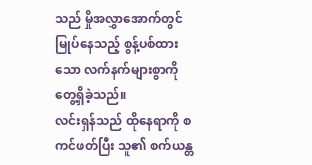သည် မှိုအလွှာအောက်တွင် မြုပ်နေသည့် စွန့်ပစ်ထားသော လက်နက်များစွာကို တွေ့ရှိခဲ့သည်။
လင်းရှန်သည် ထိုနေရာကို စကင်ဖတ်ပြီး သူ၏ စက်ယန္တ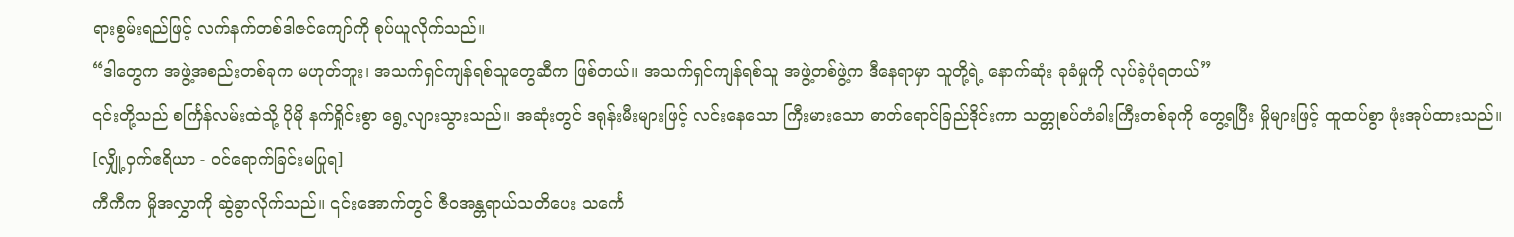ရားစွမ်းရည်ဖြင့် လက်နက်တစ်ဒါဇင်ကျော်ကို စုပ်ယူလိုက်သည်။
“ဒါတွေက အဖွဲ့အစည်းတစ်ခုက မဟုတ်ဘူး၊ အသက်ရှင်ကျန်ရစ်သူတွေဆီက ဖြစ်တယ်။ အသက်ရှင်ကျန်ရစ်သူ အဖွဲ့တစ်ဖွဲ့က ဒီနေရာမှာ သူတို့ရဲ့ နောက်ဆုံး ခုခံမှုကို လုပ်ခဲ့ပုံရတယ်”
၎င်းတို့သည် စင်္ကြန်လမ်းထဲသို့ ပိုမို နက်ရှိုင်းစွာ ရွေ့လျားသွားသည်။ အဆုံးတွင် ဒရုန်းမီးများဖြင့် လင်းနေသော ကြီးမားသော ဓာတ်ရောင်ခြည်ဒိုင်းကာ သတ္တုစပ်တံခါးကြီးတစ်ခုကို တွေ့ရပြီး မှိုများဖြင့် ထူထပ်စွာ ဖုံးအုပ်ထားသည်။
[လျှို့ဝှက်ဧရိယာ - ဝင်ရောက်ခြင်းမပြုရ]
ကီကီက မှိုအလွှာကို ဆွဲခွာလိုက်သည်။ ၎င်းအောက်တွင် ဇီဝအန္တရာယ်သတိပေး သင်္ကေ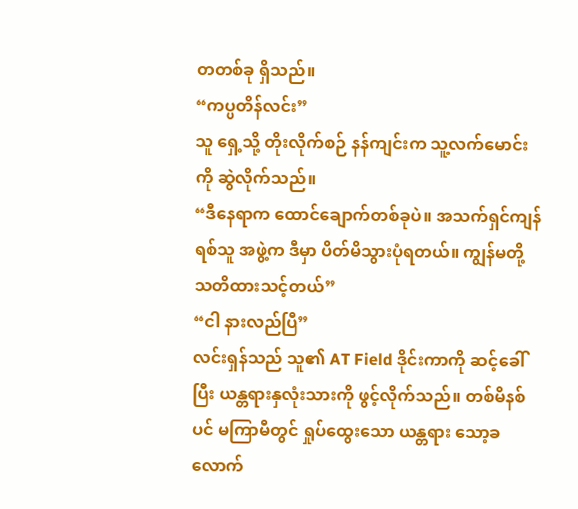တတစ်ခု ရှိသည်။
“ကပ္ပတိန်လင်း”
သူ ရှေ့သို့ တိုးလိုက်စဉ် နန်ကျင်းက သူ့လက်မောင်းကို ဆွဲလိုက်သည်။
“ဒီနေရာက ထောင်ချောက်တစ်ခုပဲ။ အသက်ရှင်ကျန်ရစ်သူ အဖွဲ့က ဒီမှာ ပိတ်မိသွားပုံရတယ်။ ကျွန်မတို့ သတိထားသင့်တယ်”
“ငါ နားလည်ပြီ”
လင်းရှန်သည် သူ၏ AT Field ဒိုင်းကာကို ဆင့်ခေါ်ပြီး ယန္တရားနှလုံးသားကို ဖွင့်လိုက်သည်။ တစ်မိနစ်ပင် မကြာမီတွင် ရှုပ်ထွေးသော ယန္တရား သော့ခလောက်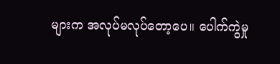များက အလုပ်မလုပ်တော့ပေ။ ပေါက်ကွဲမှု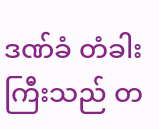ဒဏ်ခံ တံခါးကြီးသည် တ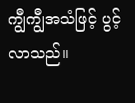ကျွီကျွီအသံဖြင့် ပွင့်လာသည်။